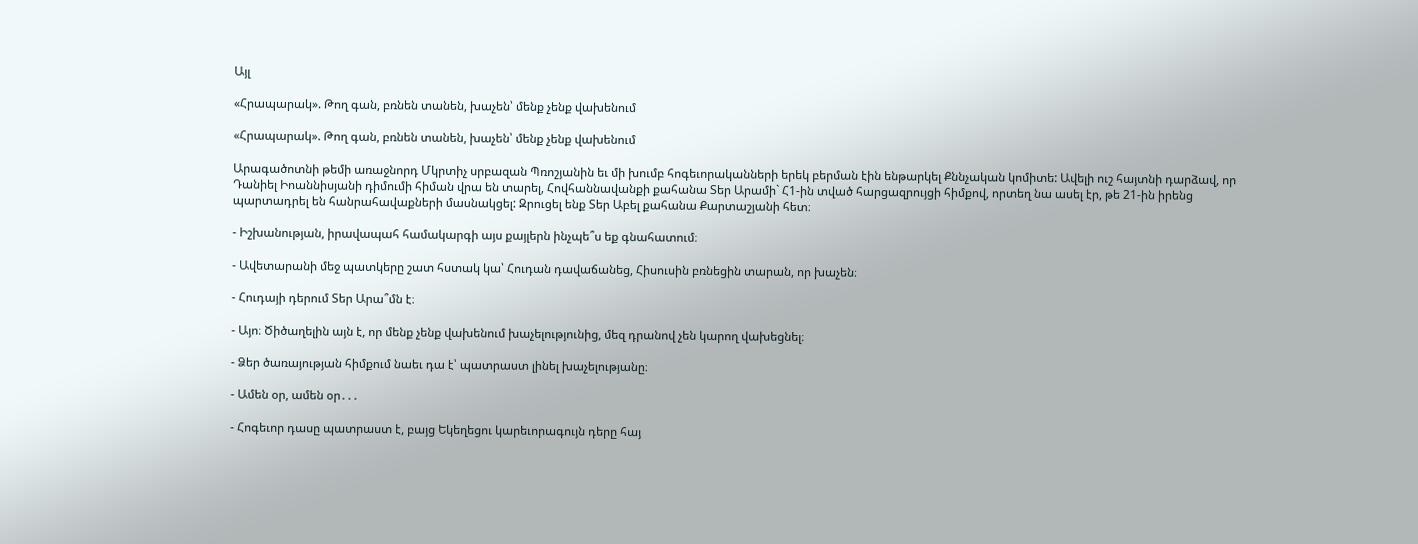Այլ

«Հրապարակ». Թող գան, բռնեն տանեն, խաչեն՝ մենք չենք վախենում

«Հրապարակ». Թող գան, բռնեն տանեն, խաչեն՝ մենք չենք վախենում

Արագածոտնի թեմի առաջնորդ Մկրտիչ սրբազան Պռոշյանին եւ մի խումբ հոգեւորականների երեկ բերման էին ենթարկել Քննչական կոմիտե: Ավելի ուշ հայտնի դարձավ, որ Դանիել Իոաննիսյանի դիմումի հիման վրա են տարել, Հովհաննավանքի քահանա Տեր Արամի` Հ1-ին տված հարցազրույցի հիմքով, որտեղ նա ասել էր, թե 21-ին իրենց պարտադրել են հանրահավաքների մասնակցել: Զրուցել ենք Տեր Աբել քահանա Քարտաշյանի հետ։

- Իշխանության, իրավապահ համակարգի այս քայլերն ինչպե՞ս եք գնահատում։

- Ավետարանի մեջ պատկերը շատ հստակ կա՝ Հուդան դավաճանեց, Հիսուսին բռնեցին տարան, որ խաչեն։

- Հուդայի դերում Տեր Արա՞մն է։

- Այո։ Ծիծաղելին այն է, որ մենք չենք վախենում խաչելությունից, մեզ դրանով չեն կարող վախեցնել։

- Ձեր ծառայության հիմքում նաեւ դա է՝ պատրաստ լինել խաչելությանը։

- Ամեն օր, ամեն օր․․․

- Հոգեւոր դասը պատրաստ է, բայց Եկեղեցու կարեւորագույն դերը հայ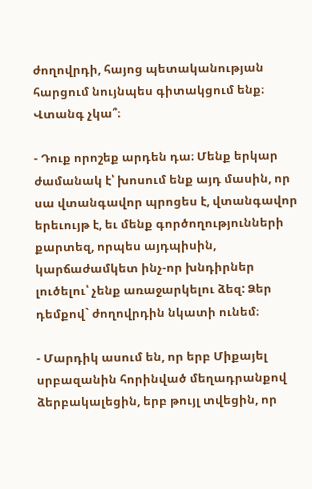ժողովրդի, հայոց պետականության հարցում նույնպես գիտակցում ենք։ Վտանգ չկա՞։

- Դուք որոշեք արդեն դա։ Մենք երկար ժամանակ է՝ խոսում ենք այդ մասին, որ սա վտանգավոր պրոցես է, վտանգավոր երեւույթ է, եւ մենք գործողությունների քարտեզ, որպես այդպիսին, կարճաժամկետ ինչ-որ խնդիրներ լուծելու՝ չենք առաջարկելու ձեզ: Ձեր դեմքով` ժողովրդին նկատի ունեմ։

- Մարդիկ ասում են, որ երբ Միքայել սրբազանին հորինված մեղադրանքով ձերբակալեցին, երբ թույլ տվեցին, որ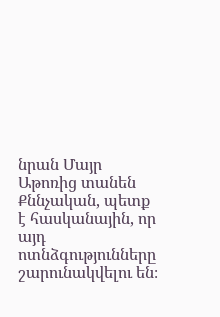նրան Մայր Աթոռից տանեն Քննչական, պետք է հասկանային, որ այդ ոտնձգությունները շարունակվելու են։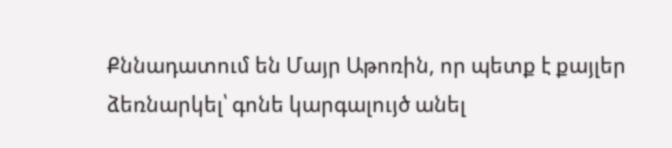Քննադատում են Մայր Աթոռին, որ պետք է քայլեր ձեռնարկել՝ գոնե կարգալույծ անել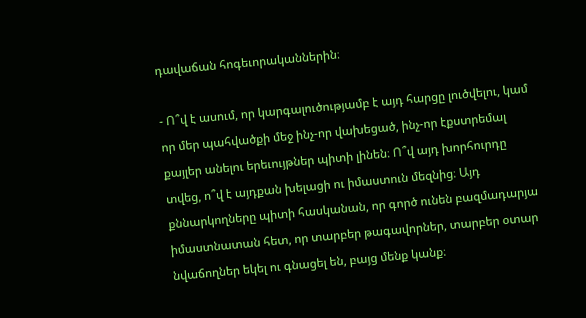դավաճան հոգեւորականներին։

- Ո՞վ է ասում, որ կարգալուծությամբ է այդ հարցը լուծվելու, կամ որ մեր պահվածքի մեջ ինչ-որ վախեցած, ինչ-որ էքստրեմալ քայլեր անելու երեւույթներ պիտի լինեն։ Ո՞վ այդ խորհուրդը տվեց, ո՞վ է այդքան խելացի ու իմաստուն մեզնից։ Այդ քննարկողները պիտի հասկանան, որ գործ ունեն բազմադարյա իմաստնատան հետ, որ տարբեր թագավորներ, տարբեր օտար նվաճողներ եկել ու գնացել են, բայց մենք կանք։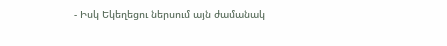- Իսկ Եկեղեցու ներսում այն ժամանակ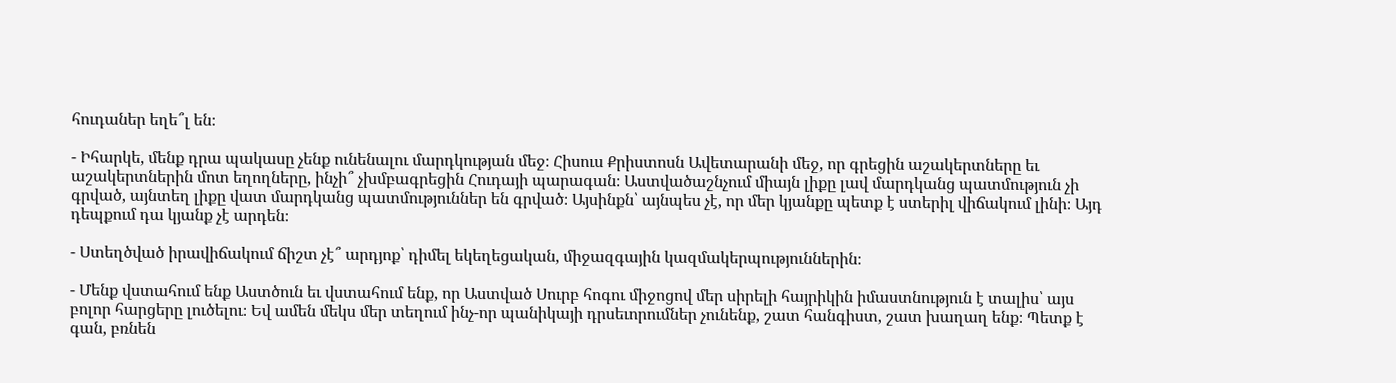հուդաներ եղե՞լ են։

- Իհարկե, մենք դրա պակասը չենք ունենալու մարդկության մեջ։ Հիսուս Քրիստոսն Ավետարանի մեջ, որ գրեցին աշակերտները եւ աշակերտներին մոտ եղողները, ինչի՞ չխմբագրեցին Հուդայի պարագան։ Աստվածաշնչում միայն լիքը լավ մարդկանց պատմություն չի գրված, այնտեղ լիքը վատ մարդկանց պատմություններ են գրված։ Այսինքն՝ այնպես չէ, որ մեր կյանքը պետք է ստերիլ վիճակում լինի։ Այդ դեպքում դա կյանք չէ արդեն։

- Ստեղծված իրավիճակում ճիշտ չէ՞ արդյոք՝ դիմել եկեղեցական, միջազգային կազմակերպություններին։

- Մենք վստահում ենք Աստծուն եւ վստահում ենք, որ Աստված Սուրբ հոգու միջոցով մեր սիրելի հայրիկին իմաստնություն է տալիս՝ այս բոլոր հարցերը լուծելու։ Եվ ամեն մեկս մեր տեղում ինչ-որ պանիկայի դրսեւորումներ չունենք, շատ հանգիստ, շատ խաղաղ ենք։ Պետք է գան, բռնեն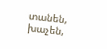տանեն, խաչեն,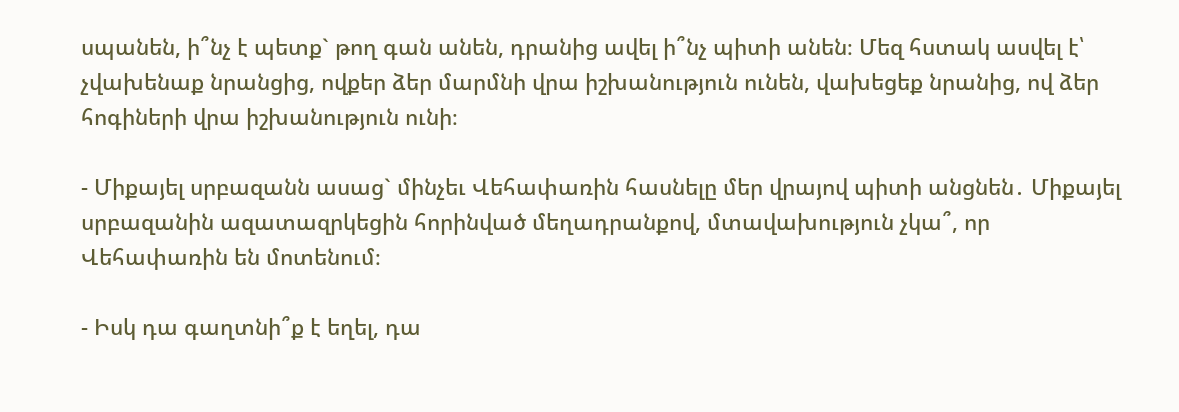սպանեն, ի՞նչ է պետք` թող գան անեն, դրանից ավել ի՞նչ պիտի անեն։ Մեզ հստակ ասվել է՝ չվախենաք նրանցից, ովքեր ձեր մարմնի վրա իշխանություն ունեն, վախեցեք նրանից, ով ձեր հոգիների վրա իշխանություն ունի։

- Միքայել սրբազանն ասաց` մինչեւ Վեհափառին հասնելը մեր վրայով պիտի անցնեն․ Միքայել սրբազանին ազատազրկեցին հորինված մեղադրանքով, մտավախություն չկա՞, որ Վեհափառին են մոտենում։

- Իսկ դա գաղտնի՞ք է եղել, դա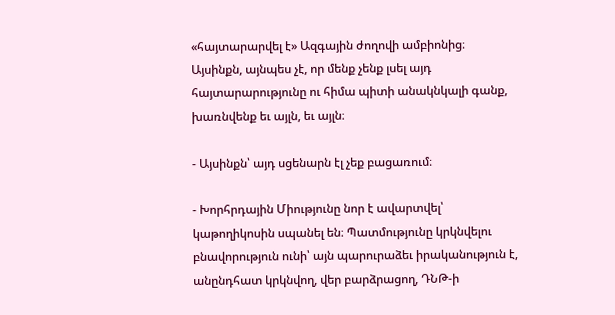«հայտարարվել է» Ազգային ժողովի ամբիոնից։ Այսինքն, այնպես չէ, որ մենք չենք լսել այդ հայտարարությունը ու հիմա պիտի անակնկալի գանք, խառնվենք եւ այլն, եւ այլն։

- Այսինքն՝ այդ սցենարն էլ չեք բացառում։

- Խորհրդային Միությունը նոր է ավարտվել՝ կաթողիկոսին սպանել են։ Պատմությունը կրկնվելու բնավորություն ունի՝ այն պարուրաձեւ իրականություն է, անընդհատ կրկնվող, վեր բարձրացող, ԴՆԹ-ի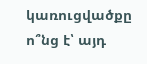կառուցվածքը ո՞նց է՝ այդ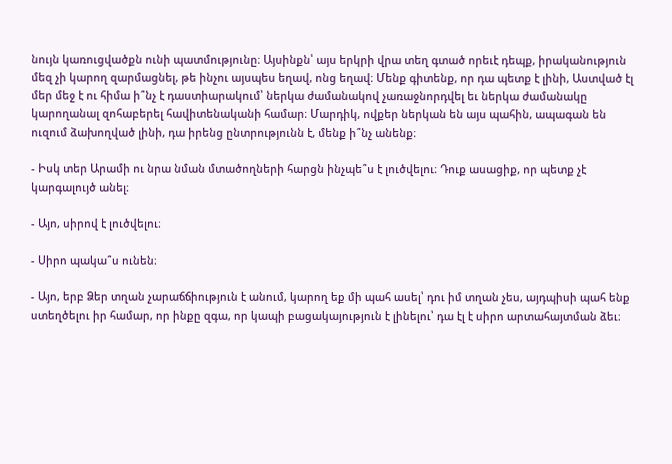նույն կառուցվածքն ունի պատմությունը։ Այսինքն՝ այս երկրի վրա տեղ գտած որեւէ դեպք, իրականություն մեզ չի կարող զարմացնել, թե ինչու այսպես եղավ, ոնց եղավ։ Մենք գիտենք, որ դա պետք է լինի, Աստված էլ մեր մեջ է ու հիմա ի՞նչ է դաստիարակում՝ ներկա ժամանակով չառաջնորդվել եւ ներկա ժամանակը կարողանալ զոհաբերել հավիտենականի համար։ Մարդիկ, ովքեր ներկան են այս պահին, ապագան են ուզում ձախողված լինի, դա իրենց ընտրությունն է, մենք ի՞նչ անենք։

- Իսկ տեր Արամի ու նրա նման մտածողների հարցն ինչպե՞ս է լուծվելու։ Դուք ասացիք, որ պետք չէ կարգալույծ անել։

- Այո, սիրով է լուծվելու։

- Սիրո պակա՞ս ունեն։

- Այո, երբ Ձեր տղան չարաճճիություն է անում, կարող եք մի պահ ասել՝ դու իմ տղան չես, այդպիսի պահ ենք ստեղծելու իր համար, որ ինքը զգա, որ կապի բացակայություն է լինելու՝ դա էլ է սիրո արտահայտման ձեւ։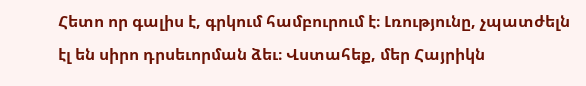Հետո որ գալիս է, գրկում համբուրում է։ Լռությունը, չպատժելն էլ են սիրո դրսեւորման ձեւ։ Վստահեք, մեր Հայրիկն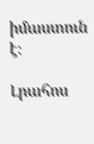իմաստուն է։

Լրահոս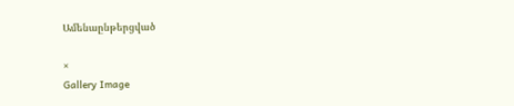Ամենաընթերցված

×
Gallery Image